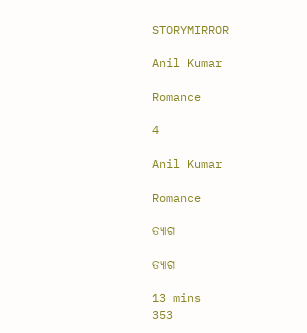STORYMIRROR

Anil Kumar

Romance

4

Anil Kumar

Romance

ତ୍ୟାଗ

ତ୍ୟାଗ

13 mins
353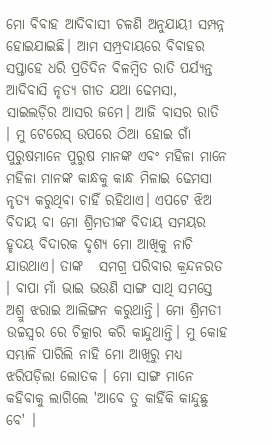ମୋ ବିବାହ ଆଦିବାସୀ ଚଳଣି ଅନୁଯାୟୀ ସମ୍ପନ୍ନ ହୋଇଯାଇଛି। ଆମ ସମ୍ପ୍ରଦାୟରେ ବିବାହର ସପ୍ତାହେ ଧରି ପ୍ରତିଦିନ ବିଳମ୍ବିତ ରାତି ପର୍ଯ୍ୟନ୍ତ ଆଦିବାସି ନୃତ୍ୟ ଗୀତ ଯଥା ଢେମସା, ସାଇଲଡ଼ିର ଆସର ଜମେ। ଆଜି ବାସର ରାତି । ମୁ ଟେରେସ୍ ଉପରେ ଠିଆ ହୋଇ ଗାଁ ପୁରୁଷମାନେ ପୁରୁଷ ମାନଙ୍କ ଏବଂ ମହିଳା ମାନେ ମହିଳା ମାନଙ୍କ କାନ୍ଧକୁ କାନ୍ଧ ମିଳାଇ ଢେମସା ନୃତ୍ୟ କରୁଥିବା ଚାହିଁ ରହିଥାଏ। ଏପଟେ ଝିଅ ବିଦାୟ ବା ମୋ ଶ୍ରିମତୀଙ୍କ ବିଦାୟ ସମୟର ହୃଦୟ ବିଦାରକ ଦୃଶ୍ୟ ମୋ ଆଖିକୁ ନାଚି ଯାଉଥାଏ। ତାଙ୍କ   ସମଗ୍ର ପରିବାର କ୍ରନ୍ଦନରତ । ବାପା ମାଁ ଭାଇ ଭଉଣି ସାଙ୍ଗ ସାଥି ସମସ୍ତେ ଅଶ୍ରୁ ଝରାଇ ଆଲିଙ୍ଗନ କରୁଥାନ୍ତି। ମୋ ଶ୍ରିମତୀ ଉଚ୍ଚସ୍ୱର ରେ ଚିତ୍କାର କରି କାନ୍ଦୁଥାନ୍ତି। ମୁ କୋହ ସମ୍ଭାଳି ପାରିଲି ନାହି ମୋ ଆଖିରୁ ମଧ୍ୟ ଝରିପଡ଼ିଲା ଲୋତକ । ମୋ ସାଙ୍ଗ ମାନେ କହିବାକୁ ଲାଗିଲେ 'ଆବେ ତୁ କାହିଁକି କାନ୍ଦୁଛୁ ବେ' ।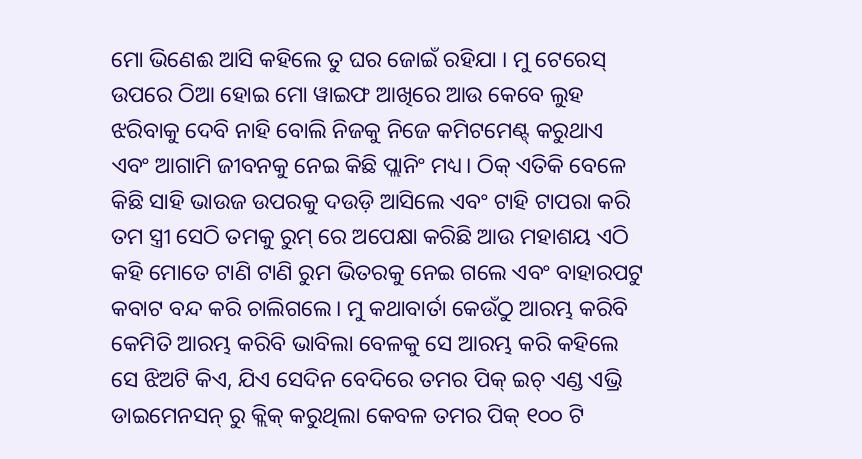ମୋ ଭିଣେଈ ଆସି କହିଲେ ତୁ ଘର ଜୋଇଁ ରହିଯା । ମୁ ଟେରେସ୍ ଉପରେ ଠିଆ ହୋଇ ମୋ ୱାଇଫ ଆଖିରେ ଆଉ କେବେ ଲୁହ ଝରିବାକୁ ଦେବି ନାହି ବୋଲି ନିଜକୁ ନିଜେ କମିଟମେଣ୍ଟ୍ କରୁଥାଏ ଏବଂ ଆଗାମି ଜୀବନକୁ ନେଇ କିଛି ପ୍ଲାନିଂ ମଧ୍ୟ। ଠିକ୍ ଏତିକି ବେଳେ କିଛି ସାହି ଭାଉଜ ଉପରକୁ ଦଉଡ଼ି ଆସିଲେ ଏବଂ ଟାହି ଟାପରା କରି ତମ ସ୍ତ୍ରୀ ସେଠି ତମକୁ ରୁମ୍ ରେ ଅପେକ୍ଷା କରିଛି ଆଉ ମହାଶୟ ଏଠି କହି ମୋତେ ଟାଣି ଟାଣି ରୁମ ଭିତରକୁ ନେଇ ଗଲେ ଏବଂ ବାହାରପଟୁ କବାଟ ବନ୍ଦ କରି ଚାଲିଗଲେ। ମୁ କଥାବାର୍ତା କେଉଁଠୁ ଆରମ୍ଭ କରିବି କେମିତି ଆରମ୍ଭ କରିବି ଭାବିଲା ବେଳକୁ ସେ ଆରମ୍ଭ କରି କହିଲେ ସେ ଝିଅଟି କିଏ, ଯିଏ ସେଦିନ ବେଦିରେ ତମର ପିକ୍ ଇଚ୍ ଏଣ୍ଡ ଏଭ୍ରି ଡାଇମେନସନ୍ ରୁ କ୍ଲିକ୍ କରୁଥିଲା କେବଳ ତମର ପିକ୍ ୧୦୦ ଟି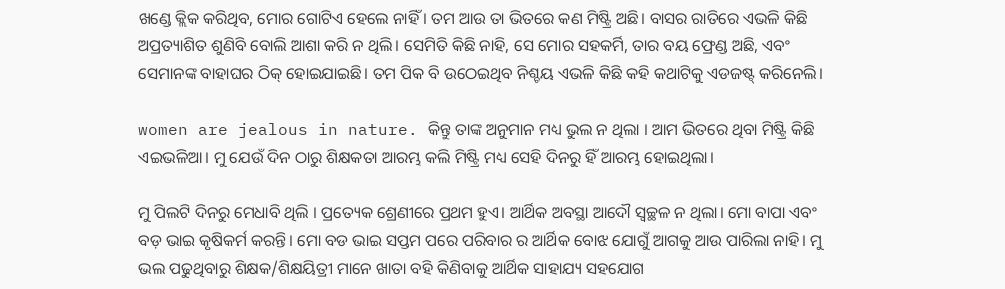ଖଣ୍ଡେ କ୍ଲିକ କରିଥିବ, ମୋର ଗୋଟିଏ ହେଲେ ନାହିଁ । ତମ ଆଉ ତା ଭିତରେ କଣ ମିଷ୍ଟ୍ରି ଅଛି। ବାସର ରାତିରେ ଏଭଳି କିଛି ଅପ୍ରତ୍ୟାଶିତ ଶୁଣିବି ବୋଲି ଆଶା କରି ନ ଥିଲି। ସେମିତି କିଛି ନାହି, ସେ ମୋର ସହକର୍ମି, ତାର ବୟ ଫ୍ରେଣ୍ଡ ଅଛି, ଏବଂ ସେମାନଙ୍କ ବାହାଘର ଠିକ୍ ହୋଇଯାଇଛି। ତମ ପିକ ବି ଉଠେଇଥିବ ନିଶ୍ଚୟ ଏଭଳି କିଛି କହି କଥାଟିକୁ ଏଡଜଷ୍ଟ୍ କରିନେଲି।

women are jealous in nature. କିନ୍ତୁ ତାଙ୍କ ଅନୁମାନ ମଧ୍ୟ ଭୁଲ ନ ଥିଲା । ଆମ ଭିତରେ ଥିବା ମିଷ୍ଟ୍ରି କିଛି ଏଇଭଳିଆ। ମୁ ଯେଉଁ ଦିନ ଠାରୁ ଶିକ୍ଷକତା ଆରମ୍ଭ କଲି ମିଷ୍ଟ୍ରି ମଧ୍ୟ ସେହି ଦିନରୁ ହିଁ ଆରମ୍ଭ ହୋଇଥିଲା।

ମୁ ପିଲଟି ଦିନରୁ ମେଧାବି ଥିଲି । ପ୍ରତ୍ୟେକ ଶ୍ରେଣୀରେ ପ୍ରଥମ ହୁଏ। ଆର୍ଥିକ ଅବସ୍ଥା ଆଦୌ ସ୍ୱଚ୍ଛଳ ନ ଥିଲା। ମୋ ବାପା ଏବଂ ବଡ଼ ଭାଇ କୃଷିକର୍ମ କରନ୍ତି। ମୋ ବଡ ଭାଇ ସପ୍ତମ ପରେ ପରିବାର ର ଆର୍ଥିକ ବୋଝ ଯୋଗୁଁ ଆଗକୁ ଆଉ ପାରିଲା ନାହି। ମୁ ଭଲ ପଢୁଥିବାରୁ ଶିକ୍ଷକ/ଶିକ୍ଷୟିତ୍ରୀ ମାନେ ଖାତା ବହି କିଣିବାକୁ ଆର୍ଥିକ ସାହାଯ୍ୟ ସହଯୋଗ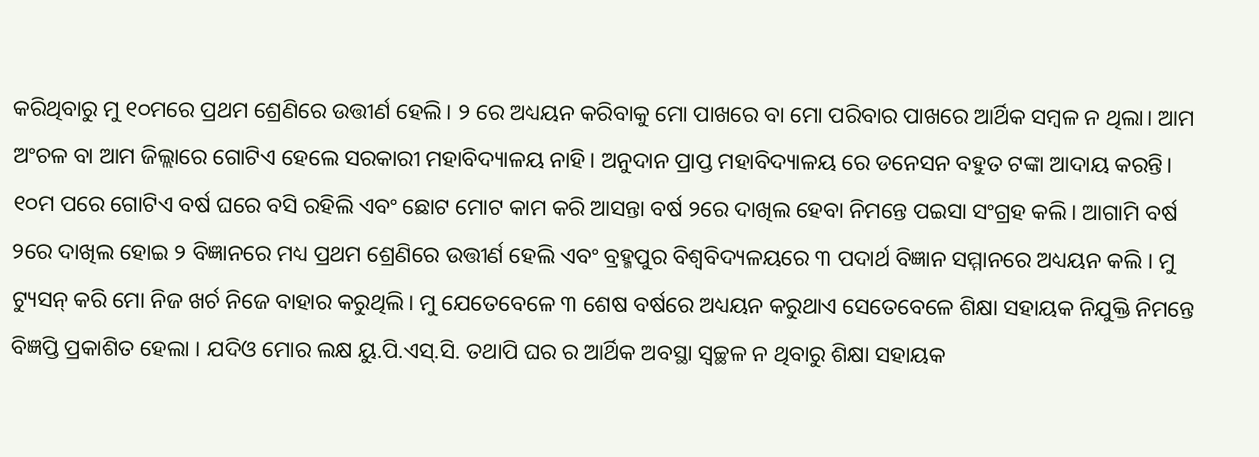କରିଥିବାରୁ ମୁ ୧୦ମରେ ପ୍ରଥମ ଶ୍ରେଣିରେ ଉତ୍ତୀର୍ଣ ହେଲି। ୨ ରେ ଅଧ୍ୟୟନ କରିବାକୁ ମୋ ପାଖରେ ବା ମୋ ପରିବାର ପାଖରେ ଆର୍ଥିକ ସମ୍ବଳ ନ ଥିଲା। ଆମ ଅଂଚଳ ବା ଆମ ଜିଲ୍ଲାରେ ଗୋଟିଏ ହେଲେ ସରକାରୀ ମହାବିଦ୍ୟାଳୟ ନାହି। ଅନୁଦାନ ପ୍ରାପ୍ତ ମହାବିଦ୍ୟାଳୟ ରେ ଡନେସନ ବହୁତ ଟଙ୍କା ଆଦାୟ କରନ୍ତି। ୧୦ମ ପରେ ଗୋଟିଏ ବର୍ଷ ଘରେ ବସି ରହିଲି ଏବଂ ଛୋଟ ମୋଟ କାମ କରି ଆସନ୍ତା ବର୍ଷ ୨ରେ ଦାଖିଲ ହେବା ନିମନ୍ତେ ପଇସା ସଂଗ୍ରହ କଲି। ଆଗାମି ବର୍ଷ ୨ରେ ଦାଖିଲ ହୋଇ ୨ ବିଜ୍ଞାନରେ ମଧ୍ୟ ପ୍ରଥମ ଶ୍ରେଣିରେ ଉତ୍ତୀର୍ଣ ହେଲି ଏବଂ ବ୍ରହ୍ମପୁର ବିଶ୍ୱବିଦ୍ୟଳୟରେ ୩ ପଦାର୍ଥ ବିଜ୍ଞାନ ସମ୍ମାନରେ ଅଧ୍ୟୟନ କଲି । ମୁ ଟ୍ୟୁସନ୍ କରି ମୋ ନିଜ ଖର୍ଚ ନିଜେ ବାହାର କରୁଥିଲି। ମୁ ଯେତେବେଳେ ୩ ଶେଷ ବର୍ଷରେ ଅଧ୍ୟୟନ କରୁଥାଏ ସେତେବେଳେ ଶିକ୍ଷା ସହାୟକ ନିଯୁକ୍ତି ନିମନ୍ତେ ବିଜ୍ଞପ୍ତି ପ୍ରକାଶିତ ହେଲା । ଯଦିଓ ମୋର ଲକ୍ଷ ୟୁ.ପି.ଏସ୍.ସି. ତଥାପି ଘର ର ଆର୍ଥିକ ଅବସ୍ଥା ସ୍ୱଚ୍ଛଳ ନ ଥିବାରୁ ଶିକ୍ଷା ସହାୟକ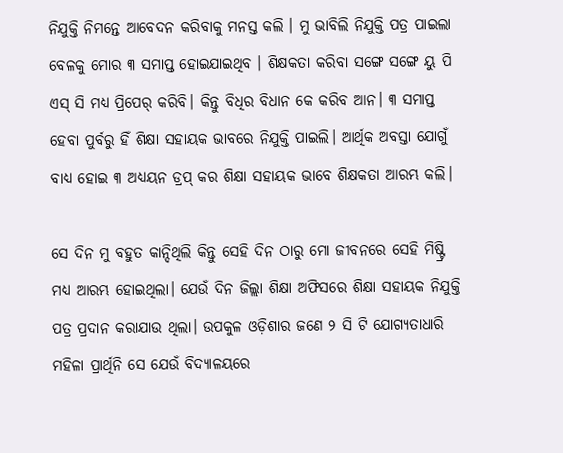ନିଯୁକ୍ତି ନିମନ୍ତେ ଆବେଦନ କରିବାକୁ ମନସ୍ତ କଲି । ମୁ ଭାବିଲି ନିଯୁକ୍ତି ପତ୍ର ପାଇଲା ବେଳକୁ ମୋର ୩ ସମାପ୍ତ ହୋଇଯାଇଥିବ । ଶିକ୍ଷକତା କରିବା ସଙ୍ଗେ ସଙ୍ଗେ ୟୁ ପି ଏସ୍ ସି ମଧ୍ୟ ପ୍ରିପେର୍ କରିବି। କିନ୍ତୁ ବିଧିର ବିଧାନ କେ କରିବ ଆନ। ୩ ସମାପ୍ତ ହେବା ପୁର୍ବରୁ ହିଁ ଶିକ୍ଷା ସହାୟକ ଭାବରେ ନିଯୁକ୍ତି ପାଇଲି। ଆର୍ଥିକ ଅବସ୍ତା ଯୋଗୁଁ ବାଧ୍ୟ ହୋଇ ୩ ଅଧ୍ୟୟନ ଡ୍ରପ୍ କର ଶିକ୍ଷା ସହାୟକ ଭାବେ ଶିକ୍ଷକତା ଆରମ୍ଭ କଲି।

ସେ ଦିନ ମୁ ବହୁତ କାନ୍ଦିଥିଲି କିନ୍ତୁ ସେହି ଦିନ ଠାରୁ ମୋ ଜୀବନରେ ସେହି ମିଷ୍ଟ୍ରି ମଧ୍ୟ ଆରମ୍ଭ ହୋଇଥିଲା। ଯେଉଁ ଦିନ ଜିଲ୍ଲା ଶିକ୍ଷା ଅଫିସରେ ଶିକ୍ଷା ସହାୟକ ନିଯୁକ୍ତି ପତ୍ର ପ୍ରଦାନ କରାଯାଉ ଥିଲା। ଉପକୁଳ ଓଡ଼ିଶାର ଜଣେ ୨ ସି ଟି ଯୋଗ୍ୟତାଧାରି ମହିଳା ପ୍ରାର୍ଥିନି ସେ ଯେଉଁ ବିଦ୍ୟାଳୟରେ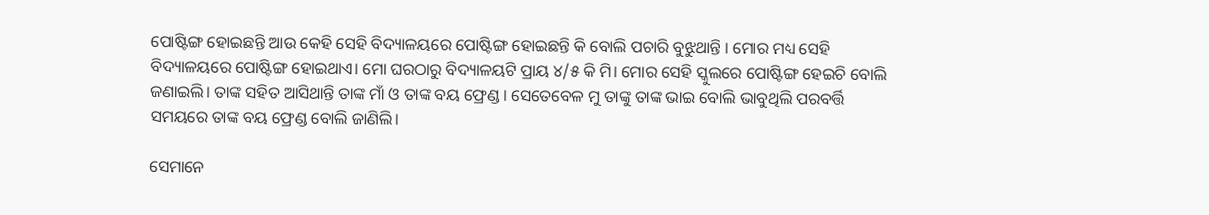ପୋଷ୍ଟିଙ୍ଗ ହୋଇଛନ୍ତି ଆଉ କେହି ସେହି ବିଦ୍ୟାଳୟରେ ପୋଷ୍ଟିଙ୍ଗ ହୋଇଛନ୍ତି କି ବୋଲି ପଚାରି ବୁଝୁଥାନ୍ତି । ମୋର ମଧ୍ୟ ସେହି ବିଦ୍ୟାଳୟରେ ପୋଷ୍ଟିଙ୍ଗ ହୋଇଥାଏ। ମୋ ଘରଠାରୁ ବିଦ୍ୟାଳୟଟି ପ୍ରାୟ ୪/୫ କି ମି। ମୋର ସେହି ସ୍କୁଲରେ ପୋଷ୍ଟିଙ୍ଗ ହେଇଚି ବୋଲି ଜଣାଇଲି। ତାଙ୍କ ସହିତ ଆସିଥାନ୍ତି ତାଙ୍କ ମାଁ ଓ ତାଙ୍କ ବୟ ଫ୍ରେଣ୍ଡ । ସେତେବେଳ ମୁ ତାଙ୍କୁ ତାଙ୍କ ଭାଇ ବୋଲି ଭାବୁଥିଲି ପରବର୍ତ୍ତି ସମୟରେ ତାଙ୍କ ବୟ ଫ୍ରେଣ୍ଡ ବୋଲି ଜାଣିଲି।

ସେମାନେ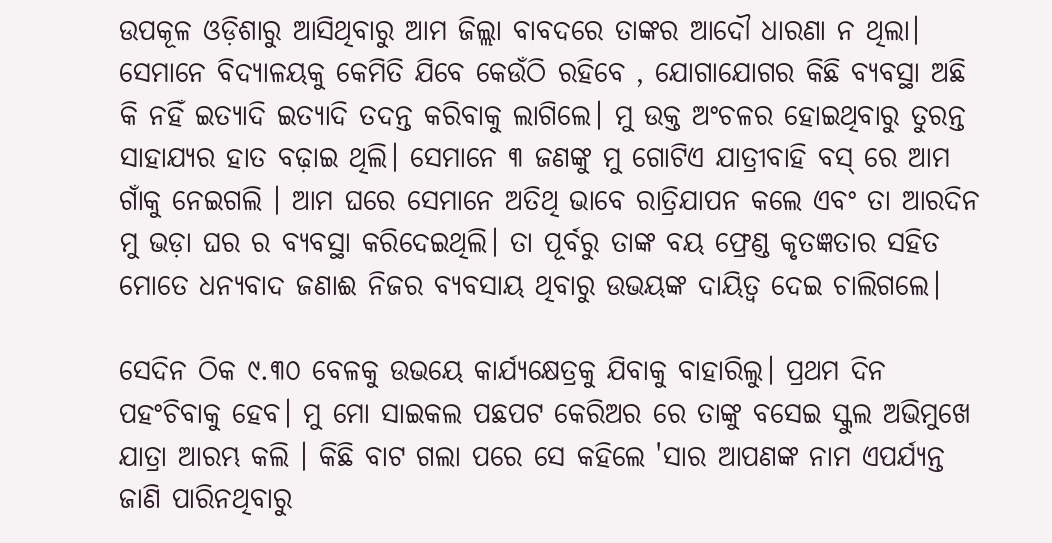ଉପକୂଳ ଓଡ଼ିଶାରୁ ଆସିଥିବାରୁ ଆମ ଜିଲ୍ଲା ବାବଦରେ ତାଙ୍କର ଆଦୌ ଧାରଣା ନ ଥିଲା। ସେମାନେ ବିଦ୍ୟାଳୟକୁ କେମିତି ଯିବେ କେଉଁଠି ରହିବେ , ଯୋଗାଯୋଗର କିଛି ବ୍ୟବସ୍ଥା ଅଛି କି ନହିଁ ଇତ୍ୟାଦି ଇତ୍ୟାଦି ତଦନ୍ତ କରିବାକୁ ଲାଗିଲେ। ମୁ ଉକ୍ତ ଅଂଚଳର ହୋଇଥିବାରୁ ତୁରନ୍ତ ସାହାଯ୍ୟର ହାତ ବଢ଼ାଇ ଥିଲି। ସେମାନେ ୩ ଜଣଙ୍କୁ ମୁ ଗୋଟିଏ ଯାତ୍ରୀବାହି ବସ୍ ରେ ଆମ ଗାଁକୁ ନେଇଗଲି । ଆମ ଘରେ ସେମାନେ ଅତିଥି ଭାବେ ରାତ୍ରିଯାପନ କଲେ ଏବଂ ତା ଆରଦିନ ମୁ ଭଡ଼ା ଘର ର ବ୍ୟବସ୍ଥା କରିଦେଇଥିଲି। ତା ପୂର୍ବରୁ ତାଙ୍କ ବୟ ଫ୍ରେଣ୍ଡ କୃତଜ୍ଞତାର ସହିତ ମୋତେ ଧନ୍ୟବାଦ ଜଣାଈ ନିଜର ବ୍ୟବସାୟ ଥିବାରୁ ଉଭୟଙ୍କ ଦାୟିତ୍ୱ ଦେଇ ଚାଲିଗଲେ।

ସେଦିନ ଠିକ ୯.୩୦ ବେଳକୁ ଉଭୟେ କାର୍ଯ୍ୟକ୍ଷେତ୍ରକୁ ଯିବାକୁ ବାହାରିଲୁ। ପ୍ରଥମ ଦିନ ପହଂଚିବାକୁ ହେବ। ମୁ ମୋ ସାଇକଲ ପଛପଟ କେରିଅର ରେ ତାଙ୍କୁ ବସେଇ ସ୍କୁଲ ଅଭିମୁଖେ ଯାତ୍ରା ଆରମ୍ଭ କଲି । କିଛି ବାଟ ଗଲା ପରେ ସେ କହିଲେ 'ସାର ଆପଣଙ୍କ ନାମ ଏପର୍ଯ୍ୟନ୍ତ ଜାଣି ପାରିନଥିବାରୁ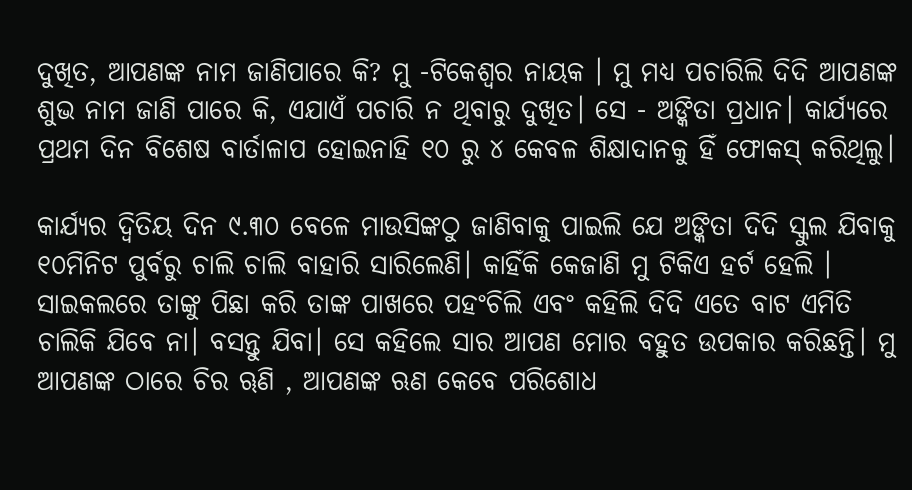ଦୁଖିତ, ଆପଣଙ୍କ ନାମ ଜାଣିପାରେ କି? ମୁ -ଟିକେଶ୍ୱର ନାୟକ । ମୁ ମଧ୍ୟ ପଚାରିଲି ଦିଦି ଆପଣଙ୍କ ଶୁଭ ନାମ ଜାଣି ପାରେ କି, ଏଯାଏଁ ପଚାରି ନ ଥିବାରୁ ଦୁଖିତ। ସେ - ଅଙ୍କିତା ପ୍ରଧାନ। କାର୍ଯ୍ୟରେ ପ୍ରଥମ ଦିନ ବିଶେଷ ବାର୍ତାଳାପ ହୋଇନାହି ୧୦ ରୁ ୪ କେବଳ ଶିକ୍ଷାଦାନକୁ ହିଁ ଫୋକସ୍ କରିଥିଲୁ।

କାର୍ଯ୍ୟର ଦ୍ୱିତିୟ ଦିନ ୯.୩୦ ବେଳେ ମାଉସିଙ୍କଠୁ ଜାଣିବାକୁ ପାଇଲି ଯେ ଅଙ୍କିତା ଦିଦି ସ୍କୁଲ ଯିବାକୁ ୧୦ମିନିଟ ପୁର୍ବରୁ ଚାଲି ଚାଲି ବାହାରି ସାରିଲେଣି। କାହିଁକି କେଜାଣି ମୁ ଟିକିଏ ହର୍ଟ ହେଲି । ସାଇକଲରେ ତାଙ୍କୁ ପିଛା କରି ତାଙ୍କ ପାଖରେ ପହଂଚିଲି ଏବଂ କହିଲି ଦିଦି ଏତେ ବାଟ ଏମିତି ଚାଲିକି ଯିବେ ନା। ବସନ୍ତୁ ଯିବା। ସେ କହିଲେ ସାର ଆପଣ ମୋର ବହୁତ ଉପକାର କରିଛନ୍ତି। ମୁ ଆପଣଙ୍କ ଠାରେ ଚିର ୠଣି , ଆପଣଙ୍କ ଋଣ କେବେ ପରିଶୋଧ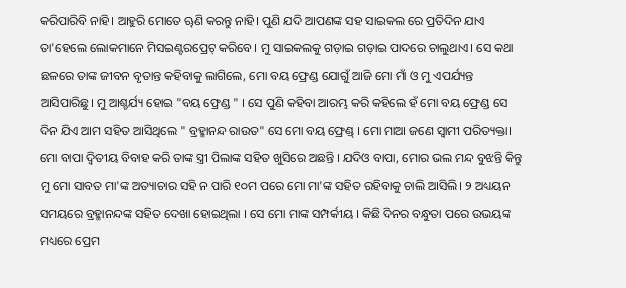କରିପାରିବି ନାହି। ଆହୁରି ମୋତେ ୠଣି କରନ୍ତୁ ନାହି। ପୁଣି ଯଦି ଆପଣଙ୍କ ସହ ସାଇକଲ ରେ ପ୍ରତିଦିନ ଯାଏ ତା'ହେଲେ ଲୋକମାନେ ମିସଇଣ୍ଟରପ୍ରେଟ୍ କରିବେ। ମୁ ସାଇକଲକୁ ଗଡ଼ାଇ ଗଡ଼ାଇ ପାଦରେ ଚାଲୁଥାଏ। ସେ କଥା ଛଳରେ ତାଙ୍କ ଜୀବନ ବୃତାନ୍ତ କହିବାକୁ ଲାଗିଲେ, ମୋ ବୟ ଫ୍ରେଣ୍ଡ ଯୋଗୁଁ ଆଜି ମୋ ମାଁ ଓ ମୁ ଏପର୍ଯ୍ୟନ୍ତ ଆସିପାରିଛୁ। ମୁ ଆଶ୍ଚର୍ଯ୍ୟ ହୋଇ "ବୟ ଫ୍ରେଣ୍ଡ " । ସେ ପୁଣି କହିବା ଆରମ୍ଭ କରି କହିଲେ ହଁ ମୋ ବୟ ଫ୍ରେଣ୍ଡ ସେ ଦିନ ଯିଏ ଆମ ସହିତ ଆସିଥିଲେ " ବ୍ରହ୍ମାନନ୍ଦ ରାଉତ" ସେ ମୋ ବୟ ଫ୍ରେଣ୍ଡ୍ । ମୋ ମାଆ ଜଣେ ସ୍ୱାମୀ ପରିତ୍ୟକ୍ତା। ମୋ ବାପା ଦ୍ୱିତୀୟ ବିବାହ କରି ତାଙ୍କ ସ୍ତ୍ରୀ ପିଲାଙ୍କ ସହିତ ଖୁସିରେ ଅଛନ୍ତି । ଯଦିଓ ବାପା, ମୋର ଭଲ ମନ୍ଦ ବୁଝନ୍ତି କିନ୍ତୁ ମୁ ମୋ ସାବତ ମା'ଙ୍କ ଅତ୍ୟାଚାର ସହି ନ ପାରି ୧୦ମ ପରେ ମୋ ମା'ଙ୍କ ସହିତ ରହିବାକୁ ଚାଲି ଆସିଲି। ୨ ଅଧ୍ୟୟନ ସମୟରେ ବ୍ରହ୍ମାନନ୍ଦଙ୍କ ସହିତ ଦେଖା ହୋଇଥିଲା । ସେ ମୋ ମାଙ୍କ ସମ୍ପର୍କୀୟ । କିଛି ଦିନର ବନ୍ଧୁତା ପରେ ଉଭୟଙ୍କ ମଧ୍ୟରେ ପ୍ରେମ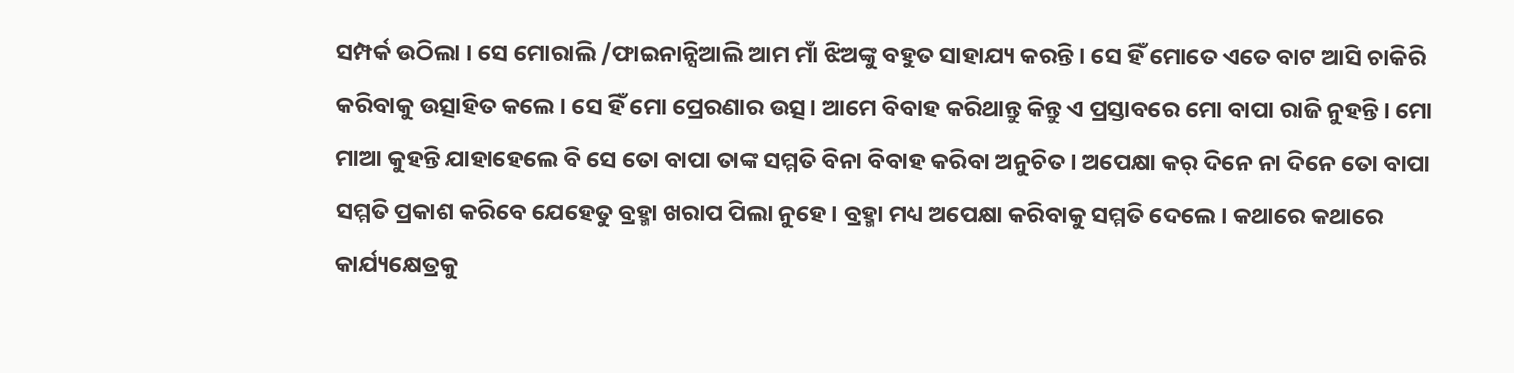ସମ୍ପର୍କ ଉଠିଲା । ସେ ମୋରାଲି /ଫାଇନାନ୍ସିଆଲି ଆମ ମାଁ ଝିଅଙ୍କୁ ବହୁତ ସାହାଯ୍ୟ କରନ୍ତି । ସେ ହିଁ ମୋତେ ଏତେ ବାଟ ଆସି ଚାକିରି କରିବାକୁ ଉତ୍ସାହିତ କଲେ। ସେ ହିଁ ମୋ ପ୍ରେରଣାର ଉତ୍ସ। ଆମେ ବିବାହ କରିଥାନ୍ତୁ କିନ୍ତୁ ଏ ପ୍ରସ୍ତାବରେ ମୋ ବାପା ରାଜି ନୁହନ୍ତି। ମୋ ମାଆ କୁହନ୍ତି ଯାହାହେଲେ ବି ସେ ତୋ ବାପା ତାଙ୍କ ସମ୍ମତି ବିନା ବିବାହ କରିବା ଅନୁଚିତ। ଅପେକ୍ଷା କର୍ ଦିନେ ନା ଦିନେ ତୋ ବାପା ସମ୍ମତି ପ୍ରକାଶ କରିବେ ଯେହେତୁ ବ୍ରହ୍ମା ଖରାପ ପିଲା ନୁହେ। ବ୍ରହ୍ମା ମଧ୍ୟ ଅପେକ୍ଷା କରିବାକୁ ସମ୍ମତି ଦେଲେ। କଥାରେ କଥାରେ କାର୍ଯ୍ୟକ୍ଷେତ୍ରକୁ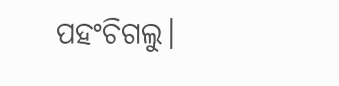ପହଂଚିଗଲୁ।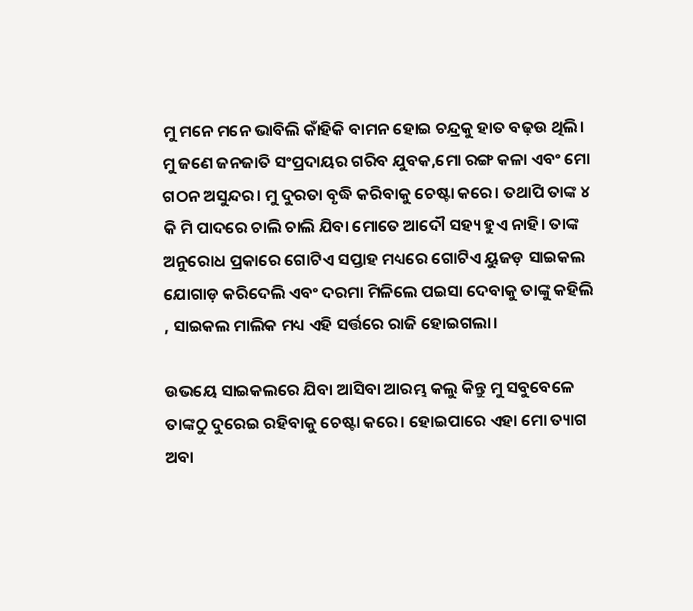ମୁ ମନେ ମନେ ଭାବିଲି କାଁହିକି ବାମନ ହୋଇ ଚନ୍ଦ୍ରକୁ ହାତ ବଢ଼ଉ ଥିଲି। ମୁ ଜଣେ ଜନଜାତି ସଂପ୍ରଦାୟର ଗରିବ ଯୁବକ,ମୋ ରଙ୍ଗ କଳା ଏବଂ ମୋ ଗଠନ ଅସୁନ୍ଦର। ମୁ ଦୁରତା ବୃଦ୍ଧି କରିବାକୁ ଚେଷ୍ଟା କରେ। ତଥାପି ତାଙ୍କ ୪ କି ମି ପାଦରେ ଚାଲି ଚାଲି ଯିବା ମୋତେ ଆଦୌ ସହ୍ୟ ହୁଏ ନାହି। ତାଙ୍କ ଅନୁରୋଧ ପ୍ରକାରେ ଗୋଟିଏ ସପ୍ତାହ ମଧ୍ୟରେ ଗୋଟିଏ ୟୁଜଡ଼ ସାଇକଲ ଯୋଗାଡ଼ କରିଦେଲି ଏବଂ ଦରମା ମିଳିଲେ ପଇସା ଦେବାକୁ ତାଙ୍କୁ କହିଲି , ସାଇକଲ ମାଲିକ ମଧ୍ୟ ଏହି ସର୍ତ୍ତରେ ରାଜି ହୋଇଗଲା।

ଉଭୟେ ସାଇକଲରେ ଯିବା ଆସିବା ଆରମ୍ଭ କଲୁ କିନ୍ତୁ ମୁ ସବୁବେଳେ ତାଙ୍କଠୁ ଦୁରେଇ ରହିବାକୁ ଚେଷ୍ଟା କରେ। ହୋଇପାରେ ଏହା ମୋ ତ୍ୟାଗ ଅବା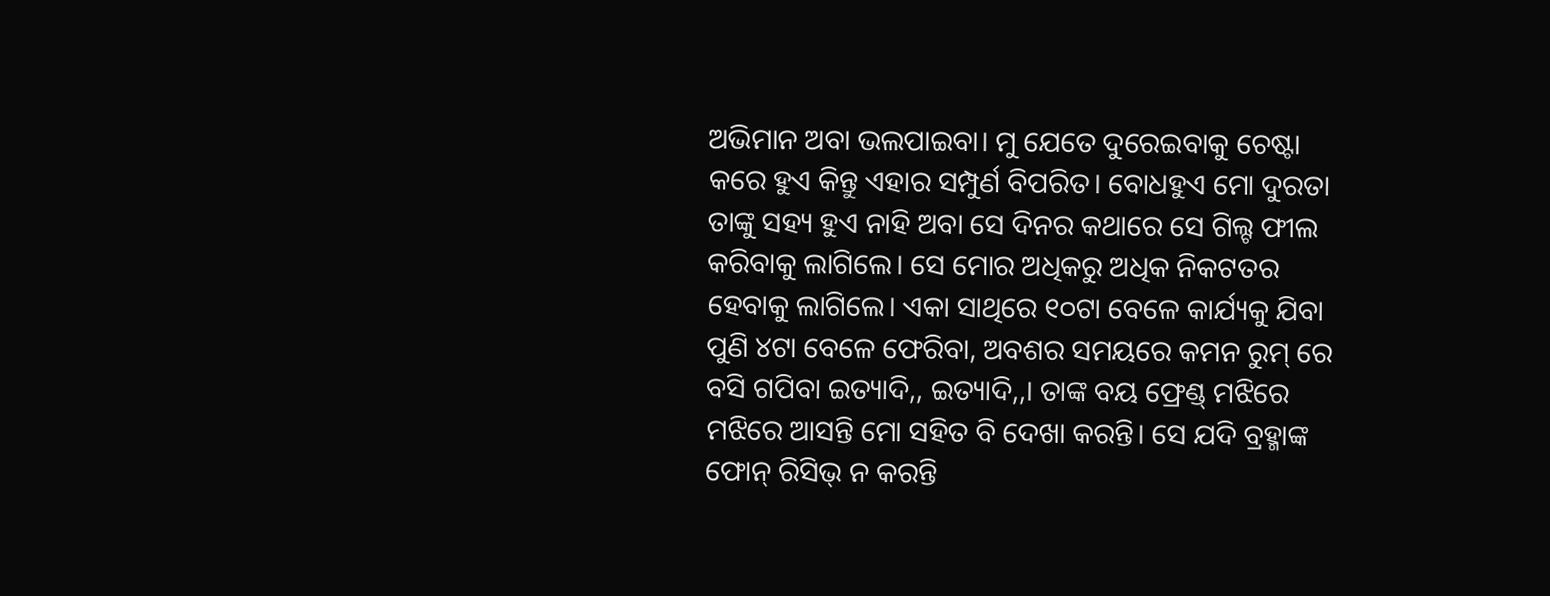ଅଭିମାନ ଅବା ଭଲପାଇବା। ମୁ ଯେତେ ଦୁରେଇବାକୁ ଚେଷ୍ଟା କରେ ହୁଏ କିନ୍ତୁ ଏହାର ସମ୍ପୁର୍ଣ ବିପରିତ। ବୋଧହୁଏ ମୋ ଦୁରତା ତାଙ୍କୁ ସହ୍ୟ ହୁଏ ନାହି ଅବା ସେ ଦିନର କଥାରେ ସେ ଗିଲ୍ଟ ଫୀଲ କରିବାକୁ ଲାଗିଲେ। ସେ ମୋର ଅଧିକରୁ ଅଧିକ ନିକଟତର ହେବାକୁ ଲାଗିଲେ। ଏକା ସାଥିରେ ୧୦ଟା ବେଳେ କାର୍ଯ୍ୟକୁ ଯିବା ପୁଣି ୪ଟା ବେଳେ ଫେରିବା, ଅବଶର ସମୟରେ କମନ ରୁମ୍ ରେ ବସି ଗପିବା ଇତ୍ୟାଦି,, ଇତ୍ୟାଦି,,। ତାଙ୍କ ବୟ ଫ୍ରେଣ୍ଡ୍ ମଝିରେ ମଝିରେ ଆସନ୍ତି ମୋ ସହିତ ବି ଦେଖା କରନ୍ତି। ସେ ଯଦି ବ୍ରହ୍ମାଙ୍କ ଫୋନ୍ ରିସିଭ୍ ନ କରନ୍ତି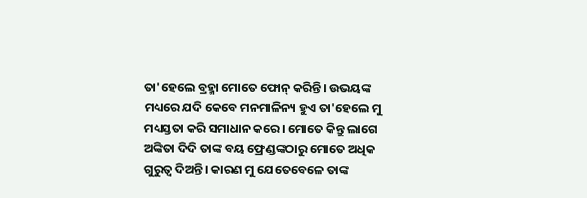ତା'ହେଲେ ବ୍ରହ୍ମା ମୋତେ ଫୋନ୍ କରିନ୍ତି। ଉଭୟଙ୍କ ମଧ୍ୟରେ ଯଦି କେବେ ମନମାଳିନ୍ୟ ହୁଏ ତା'ହେଲେ ମୁ ମଧ୍ୟସ୍ତତା କରି ସମାଧାନ କରେ। ମୋତେ କିନ୍ତୁ ଲାଗେ ଅଙ୍କିତା ଦିଦି ତାଙ୍କ ବୟ ଫ୍ରେଣ୍ଡଙ୍କଠାରୁ ମୋତେ ଅଧିକ ଗୁରୁତ୍ୱ ଦିଅନ୍ତି। କାରଣ ମୁ ଯେତେବେଳେ ତାଙ୍କ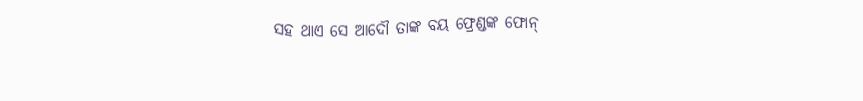ସହ ଥାଏ ସେ ଆଦୌ ତାଙ୍କ ବୟ ଫ୍ରେଣ୍ଡଙ୍କ ଫୋନ୍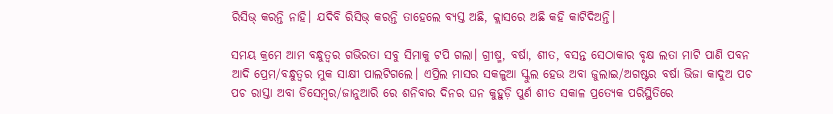ରିସିଭ୍ କରନ୍ତି ନାହି। ଯଦିବି ରିସିଭ୍ କରନ୍ତି ତାହେଲେ ବ୍ୟସ୍ତ ଅଛି, କ୍ଲାସରେ ଅଛି କହି କାଟିଦିଅନ୍ତି।

ସମୟ କ୍ରମେ ଆମ ବନ୍ଧୁତ୍ୱର ଗଭିରତା ସବୁ ସିମାକୁ ଟପି ଗଲା। ଗ୍ରୀଷ୍ମ, ବର୍ଷା, ଶୀତ, ବସନ୍ତ ସେଠାକାର ବୃକ୍ଷ ଲତା ମାଟି ପାଣି ପବନ ଆଦି ପ୍ରେମ/ବନ୍ଧୁତ୍ୱର ମୁକ ସାକ୍ଷୀ ପାଲଟିଗଲେ। ଏପ୍ରିଲ ମାସର ସକଳୁଆ ସ୍କୁଲ ହେଉ ଅବା ଜୁଲାଇ/ଅଗଷ୍ଟର ବର୍ଷା ଭିଜା କାଦୁଅ ପଚ ପଚ ରାସ୍ତା ଅବା ଡିସେମ୍ବର/ଜାନୁଆରି ରେ ଶନିବାର ଦିନର ଘନ କୁହୁଡ଼ି ପୁର୍ଣ ଶୀତ ସକାଳ ପ୍ରତ୍ୟେକ ପରିସ୍ଥିତିରେ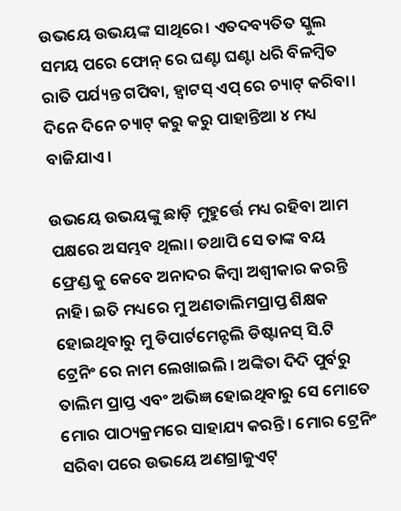ଉଭୟେ ଉଭୟଙ୍କ ସାଥିରେ। ଏତଦବ୍ୟତିତ ସ୍କୁଲ ସମୟ ପରେ ଫୋନ୍ ରେ ଘଣ୍ଟା ଘଣ୍ଟା ଧରି ବିଳମ୍ବିତ ରାତି ପର୍ଯ୍ୟନ୍ତ ଗପିବା, ହ୍ୱାଟସ୍ ଏପ୍ ରେ ଚ୍ୟାଟ୍ କରିବା। ଦିନେ ଦିନେ ଚ୍ୟାଟ୍ କରୁ କରୁ ପାହାନ୍ତିଆ ୪ ମଧ୍ୟ ବାଜିଯାଏ।

ଉଭୟେ ଉଭୟଙ୍କୁ ଛାଡ଼ି ମୁହୁର୍ତ୍ତେ ମଧ୍ୟ ରହିବା ଆମ ପକ୍ଷରେ ଅସମ୍ଭବ ଥିଲା। ତଥାପି ସେ ତାଙ୍କ ବୟ ଫ୍ରେଣ୍ଡ କୁ କେବେ ଅନାଦର କିମ୍ବା ଅଶ୍ୱୀକାର କରନ୍ତି ନାହି। ଇତି ମଧ୍ୟରେ ମୁ ଅଣତାଲିମପ୍ରାପ୍ତ ଶିକ୍ଷକ ହୋଇଥିବାରୁ ମୁ ଡିପାର୍ଟମେନ୍ଟଲି ଡିଷ୍ଟାନସ୍ ସି.ଟି ଟ୍ରେନିଂ ରେ ନାମ ଲେଖାଇଲି । ଅଙ୍କିତା ଦିଦି ପୁର୍ବରୁ ତାଲିମ ପ୍ରାପ୍ତ ଏବଂ ଅଭିଜ୍ଞ ହୋଇଥିବାରୁ ସେ ମୋତେ ମୋର ପାଠ୍ୟକ୍ରମରେ ସାହାଯ୍ୟ କରନ୍ତି। ମୋର ଟ୍ରେନିଂ ସରିବା ପରେ ଉଭୟେ ଅଣଗ୍ରାଜୁଏଟ୍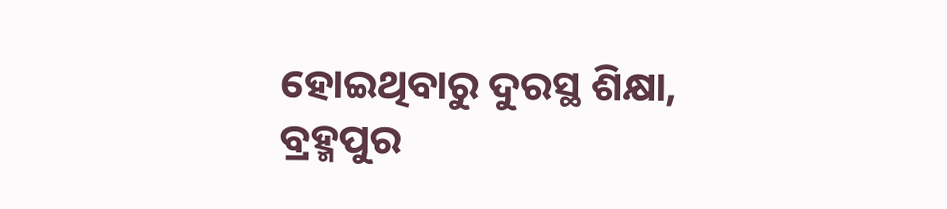ହୋଇଥିବାରୁ ଦୁରସ୍ଥ ଶିକ୍ଷା, ବ୍ରହ୍ମପୁର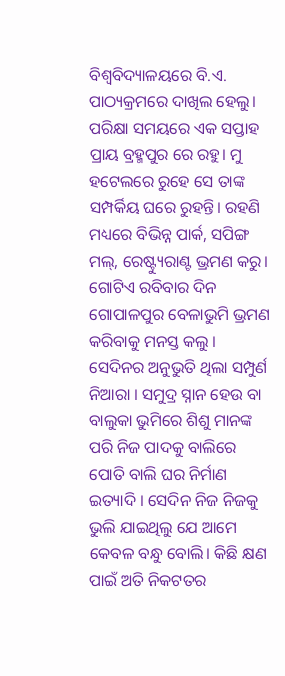ବିଶ୍ୱବିଦ୍ୟାଳୟରେ ବି.ଏ. ପାଠ୍ୟକ୍ରମରେ ଦାଖିଲ ହେଲୁ। ପରିକ୍ଷା ସମୟରେ ଏକ ସପ୍ତାହ ପ୍ରାୟ ବ୍ରହ୍ମପୁର ରେ ରହୁ। ମୁ ହଟେଲରେ ରୁହେ ସେ ତାଙ୍କ ସମ୍ପର୍କିୟ ଘରେ ରୁହନ୍ତି। ରହଣି ମଧ୍ୟରେ ବିଭିନ୍ନ ପାର୍କ, ସପିଙ୍ଗ ମଲ୍, ରେଷ୍ଟ୍ୟୁରାଣ୍ଟ ଭ୍ରମଣ କରୁ। ଗୋଟିଏ ରବିବାର ଦିନ ଗୋପାଳପୁର ବେଳାଭୁମି ଭ୍ରମଣ କରିବାକୁ ମନସ୍ତ କଲୁ । ସେଦିନର ଅନୁଭୁତି ଥିଲା ସମ୍ପୁର୍ଣ ନିଆରା । ସମୁଦ୍ର ସ୍ନାନ ହେଉ ବା ବାଲୁକା ଭୁମିରେ ଶିଶୁ ମାନଙ୍କ ପରି ନିଜ ପାଦକୁ ବାଲିରେ ପୋତି ବାଲି ଘର ନିର୍ମାଣ ଇତ୍ୟାଦି । ସେଦିନ ନିଜ ନିଜକୁ ଭୁଲି ଯାଇଥିଲୁ ଯେ ଆମେ କେବଳ ବନ୍ଧୁ ବୋଲି। କିଛି କ୍ଷଣ ପାଇଁ ଅତି ନିକଟତର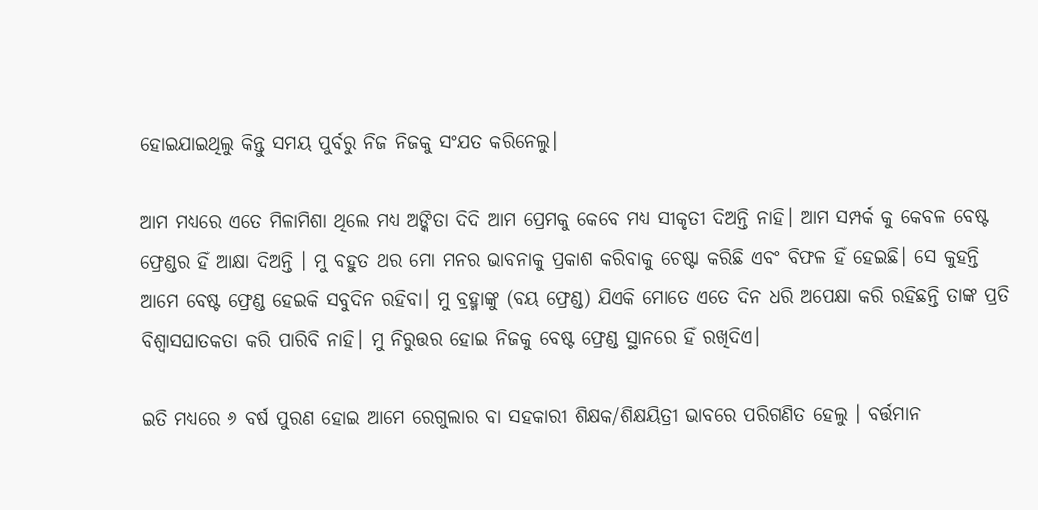ହୋଇଯାଇଥିଲୁ କିନ୍ତୁ ସମୟ ପୁର୍ବରୁ ନିଜ ନିଜକୁ ସଂଯତ କରିନେଲୁ।

ଆମ ମଧ୍ୟରେ ଏତେ ମିଳାମିଶା ଥିଲେ ମଧ୍ୟ ଅଙ୍କିତା ଦିଦି ଆମ ପ୍ରେମକୁ କେବେ ମଧ୍ୟ ସୀକୃତୀ ଦିଅନ୍ତି ନାହି। ଆମ ସମ୍ପର୍କ କୁ କେବଳ ବେଷ୍ଟ ଫ୍ରେଣ୍ଡର ହିଁ ଆକ୍ଷା ଦିଅନ୍ତି । ମୁ ବହୁତ ଥର ମୋ ମନର ଭାବନାକୁ ପ୍ରକାଶ କରିବାକୁ ଚେଷ୍ଟା କରିଛି ଏବଂ ବିଫଳ ହିଁ ହେଇଛି। ସେ କୁହନ୍ତି ଆମେ ବେଷ୍ଟ ଫ୍ରେଣ୍ଡ ହେଇକି ସବୁଦିନ ରହିବା। ମୁ ବ୍ରହ୍ମାଙ୍କୁ (ବୟ ଫ୍ରେଣ୍ଡ) ଯିଏକି ମୋତେ ଏତେ ଦିନ ଧରି ଅପେକ୍ଷା କରି ରହିଛନ୍ତି ତାଙ୍କ ପ୍ରତି ବିଶ୍ୱାସଘାତକତା କରି ପାରିବି ନାହି। ମୁ ନିରୁତ୍ତର ହୋଇ ନିଜକୁ ବେଷ୍ଟ ଫ୍ରେଣ୍ଡ ସ୍ଥାନରେ ହିଁ ରଖିଦିଏ।

ଇତି ମଧ୍ୟରେ ୬ ବର୍ଷ ପୁରଣ ହୋଇ ଆମେ ରେଗୁଲାର ବା ସହକାରୀ ଶିକ୍ଷକ/ଶିକ୍ଷୟିତ୍ରୀ ଭାବରେ ପରିଗଣିତ ହେଲୁ । ବର୍ତ୍ତମାନ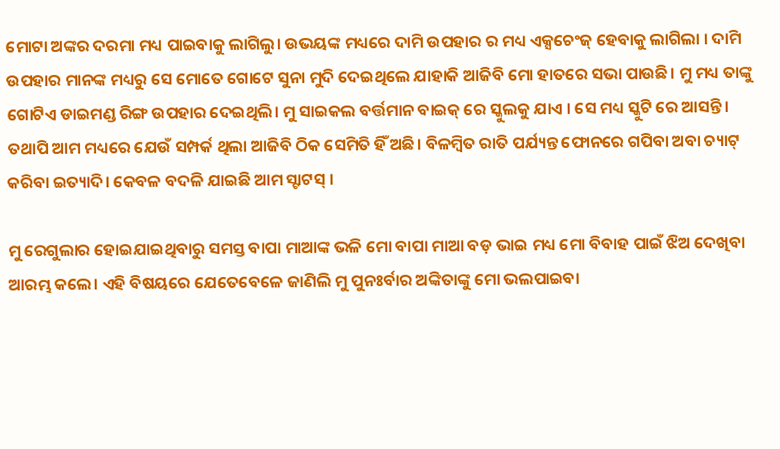ମୋଟା ଅଙ୍କର ଦରମା ମଧ୍ୟ ପାଇବାକୁ ଲାଗିଲୁ। ଉଭୟଙ୍କ ମଧ୍ୟରେ ଦାମି ଉପହାର ର ମଧ୍ୟ ଏକ୍ସଚେଂଜ୍ ହେବାକୁ ଲାଗିଲା । ଦାମି ଉପହାର ମାନଙ୍କ ମଧ୍ୟରୁ ସେ ମୋତେ ଗୋଟେ ସୁନା ମୁଦି ଦେଇଥିଲେ ଯାହାକି ଆଜିବି ମୋ ହାତରେ ସଭା ପାଉଛି। ମୁ ମଧ୍ୟ ତାଙ୍କୁ ଗୋଟିଏ ଡାଇମଣ୍ଡ ରିଙ୍ଗ ଉପହାର ଦେଇଥିଲି। ମୁ ସାଇକଲ ବର୍ତ୍ତମାନ ବାଇକ୍ ରେ ସ୍କୁଲକୁ ଯାଏ । ସେ ମଧ୍ୟ ସ୍କୁଟି ରେ ଆସନ୍ତି। ତଥାପି ଆମ ମଧ୍ୟରେ ଯେଉଁ ସମ୍ପର୍କ ଥିଲା ଆଜିବି ଠିକ ସେମିତି ହିଁ ଅଛି। ବିଳମ୍ବିତ ରାତି ପର୍ଯ୍ୟନ୍ତ ଫୋନରେ ଗପିବା ଅବା ଚ୍ୟାଟ୍ କରିବା ଇତ୍ୟାଦି। କେବଳ ବଦଳି ଯାଇଛି ଆମ ସ୍ଟାଟସ୍ ।

ମୁ ରେଗୁଲାର ହୋଇଯାଇଥିବାରୁ ସମସ୍ତ ବାପା ମାଆଙ୍କ ଭଳି ମୋ ବାପା ମାଆ ବଡ଼ ଭାଇ ମଧ୍ୟ ମୋ ବିବାହ ପାଇଁ ଝିଅ ଦେଖିବା ଆରମ୍ଭ କଲେ। ଏହି ବିଷୟରେ ଯେତେବେଳେ ଜାଣିଲି ମୁ ପୁନଃର୍ବାର ଅଙ୍କିତାଙ୍କୁ ମୋ ଭଲପାଇବା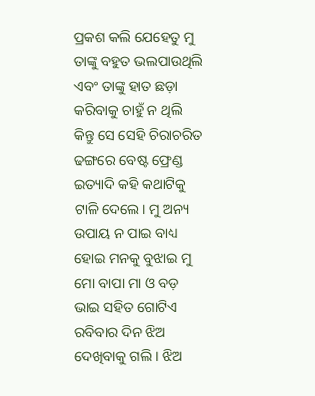ପ୍ରକଶ କଲି ଯେହେତୁ ମୁ ତାଙ୍କୁ ବହୁତ ଭଲପାଉଥିଲି ଏବଂ ତାଙ୍କୁ ହାତ ଛଡ଼ା କରିବାକୁ ଚାହୁଁ ନ ଥିଲି କିନ୍ତୁ ସେ ସେହି ଚିରାଚରିତ ଢଙ୍ଗରେ ବେଷ୍ଟ ଫ୍ରେଣ୍ଡ ଇତ୍ୟାଦି କହି କଥାଟିକୁ ଟାଳି ଦେଲେ। ମୁ ଅନ୍ୟ ଉପାୟ ନ ପାଇ ବାଧ୍ୟ ହୋଇ ମନକୁ ବୁଝାଇ ମୁ ମୋ ବାପା ମା ଓ ବଡ଼ ଭାଇ ସହିତ ଗୋଟିଏ ରବିବାର ଦିନ ଝିଅ ଦେଖିବାକୁ ଗଲି । ଝିଅ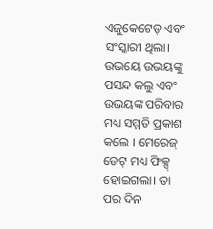ଏଜୁକେଟେଡ୍ ଏବଂ ସଂସ୍କାରୀ ଥିଲା। ଉଭୟେ ଉଭୟଙ୍କୁ ପସନ୍ଦ କଲୁ ଏବଂ ଉଭୟଙ୍କ ପରିବାର ମଧ୍ୟ ସମ୍ମତି ପ୍ରକାଶ କଲେ । ମେରେଜ୍ ଡେଟ୍ ମଧ୍ୟ ଫିକ୍ସ୍ ହୋଇଗଲା। ତା ପର ଦିନ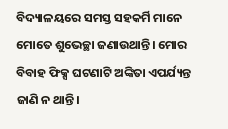ବିଦ୍ୟାଳୟରେ ସମସ୍ତ ସହକର୍ମି ମାନେ ମୋତେ ଶୁଭେଚ୍ଛା ଜଣାଉଥାନ୍ତି। ମୋର ବିବାହ ଫିକ୍ସ ଘଟଣାଟି ଅଙ୍କିତା ଏପର୍ଯ୍ୟନ୍ତ ଜାଣି ନ ଥାନ୍ତି।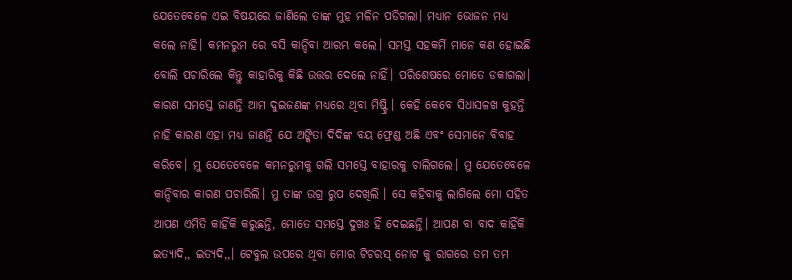ଯେତେବେଳେ ଏଇ ବିଷୟରେ ଜାଣିଲେ ତାଙ୍କ ମୁହ ମଳିନ ପଡିଗଲା। ମଧ୍ୟାନ ଭୋଜନ ମଧ୍ୟ କଲେ ନାହି। କମନରୁମ ରେ ବସି କାନ୍ଦିବା ଆରମ୍ଭ କଲେ। ସମସ୍ତ ସହକର୍ମି ମାନେ କଣ ହୋଇଛି ବୋଲି ପଚାରିଲେ କିନ୍ତୁ କାହାରିକୁ କିଛି ଉତ୍ତର ଦେଲେ ନାହିଁ। ପରିଶେଷରେ ମୋତେ ଡକାଗଲା। କାରଣ ସମସ୍ତେ ଜାଣନ୍ତି ଆମ ଦୁଇଜଣଙ୍କ ମଧ୍ୟରେ ଥିବା ମିଷ୍ଟ୍ରି । କେହି କେବେ ସିଧାସଳଖ କୁହନ୍ତି ନାହି କାରଣ ଏହା ମଧ୍ୟ ଜାଣନ୍ତି ଯେ ଅଙ୍କିତା ଦିଦିଙ୍କ ବୟ ଫ୍ରେଣ୍ଡ ଅଛି ଏବଂ ସେମାନେ ବିବାହ କରିବେ। ମୁ ଯେତେବେଳେ କମନରୁମକୁ ଗଲି ସମସ୍ତେ ବାହାରକୁ ଚାଲିଗଲେ। ମୁ ଯେତେବେଳେ କାନ୍ଦିବାର କାରଣ ପଚାରିଲି। ମୁ ତାଙ୍କ ଉଗ୍ର ରୁପ ଦେଖିଲି । ସେ କହିବାକୁ ଲାଗିଲେ ମୋ ସହିତ ଆପଣ ଏମିତି କାହିଁକି କରୁଛନ୍ତି, ମୋତେ ସମସ୍ତେ ଦୁଖଃ ହିଁ ଦେଇଛନ୍ତି। ଆପଣ ବା ବାଦ କାହିଁକି ଇତ୍ୟାଦି,, ଇତ୍ୟଦି,,। ଟେବୁଲ ଉପରେ ଥିବା ମୋର ଟିଚରସ୍ ନୋଟ କୁ ରାଗରେ ତମ ତମ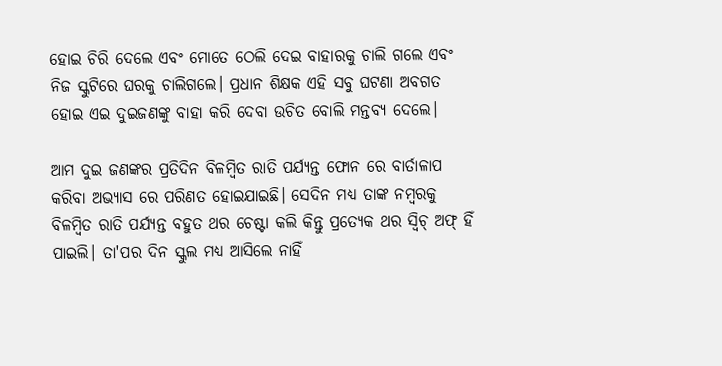ହୋଇ ଚିରି ଦେଲେ ଏବଂ ମୋତେ ଠେଲି ଦେଇ ବାହାରକୁ ଚାଲି ଗଲେ ଏବଂ ନିଜ ସ୍କୁଟିରେ ଘରକୁ ଚାଲିଗଲେ। ପ୍ରଧାନ ଶିକ୍ଷକ ଏହି ସବୁ ଘଟଣା ଅବଗତ ହୋଇ ଏଇ ଦୁଇଜଣଙ୍କୁ ବାହା କରି ଦେବା ଉଚିତ ବୋଲି ମନ୍ତବ୍ୟ ଦେଲେ।

ଆମ ଦୁଇ ଜଣଙ୍କର ପ୍ରତିଦିନ ବିଳମ୍ବିତ ରାତି ପର୍ଯ୍ୟନ୍ତ ଫୋନ ରେ ବାର୍ତାଳାପ କରିବା ଅଭ୍ୟାସ ରେ ପରିଣତ ହୋଇଯାଇଛି। ସେଦିନ ମଧ୍ୟ ତାଙ୍କ ନମ୍ବରକୁ ବିଳମ୍ବିତ ରାତି ପର୍ଯ୍ୟନ୍ତ ବହୁତ ଥର ଚେଷ୍ଟା କଲି କିନ୍ତୁ ପ୍ରତ୍ୟେକ ଥର ସ୍ୱିଚ୍ ଅଫ୍ ହିଁ ପାଇଲି। ତା'ପର ଦିନ ସ୍କୁଲ ମଧ୍ୟ ଆସିଲେ ନାହିଁ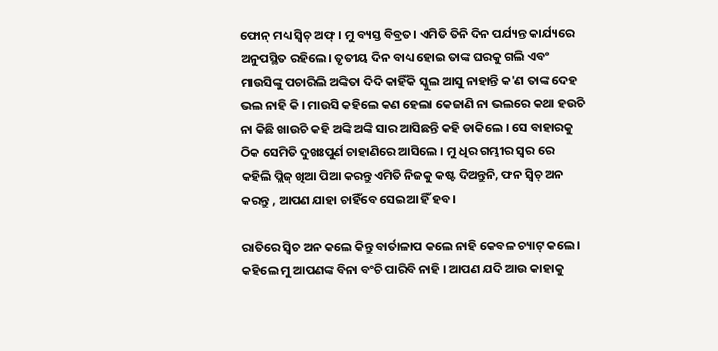ଫୋନ୍ ମଧ୍ୟ ସ୍ୱିଚ୍ ଅଫ୍ । ମୁ ବ୍ୟସ୍ତ ବିବ୍ରତ। ଏମିତି ତିନି ଦିନ ପର୍ଯ୍ୟନ୍ତ କାର୍ଯ୍ୟରେ ଅନୁପସ୍ଥିତ ରହିଲେ। ତୃତୀୟ ଦିନ ବାଧ୍ୟ ହୋଇ ତାଙ୍କ ଘରକୁ ଗଲି ଏବଂ ମାଉସିଙ୍କୁ ପଚାରିଲି ଅଙ୍କିତା ଦିଦି କାହିଁକି ସ୍କୁଲ ଆସୁ ନାହାନ୍ତି କ'ଣ ତାଙ୍କ ଦେହ ଭଲ ନାହି କି । ମାଉସି କହିଲେ କଣ ହେଲା କେଜାଣି ନା ଭଲରେ କଥା ହଉଚି ନା କିଛି ଖାଉଚି କହି ଅଙ୍କି ଅଙ୍କି ସାର ଆସିଛନ୍ତି କହି ଡାକିଲେ । ସେ ବାହାରକୁ ଠିକ ସେମିତି ଦୁଖଃପୁର୍ଣ ଚାହାଣିରେ ଆସିଲେ । ମୁ ଧିର ଗମ୍ଭୀର ସ୍ୱର ରେ କହିଲି ପ୍ଲିଜ୍ ଖିଆ ପିଆ କରନ୍ତୁ ଏମିତି ନିଜକୁ କଷ୍ଟ ଦିଅନ୍ତୁନି, ଫନ ସ୍ୱିଚ୍ ଅନ କରନ୍ତୁ , ଆପଣ ଯାହା ଚାହିଁବେ ସେଇଆ ହିଁ ହବ।

ରାତିରେ ସ୍ୱିଚ ଅନ କଲେ କିନ୍ତୁ ବାର୍ତାଳାପ କଲେ ନାହି କେବଳ ଚ୍ୟାଟ୍ କଲେ। କହିଲେ ମୁ ଆପଣଙ୍କ ବିନା ବଂଚି ପାରିବି ନାହି । ଆପଣ ଯଦି ଆଉ କାହାକୁ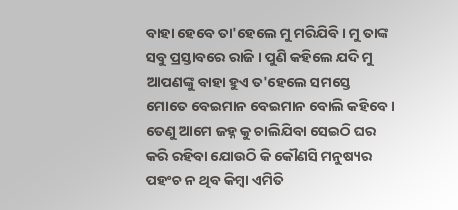ବାହା ହେବେ ତା'ହେଲେ ମୁ ମରିଯିବି। ମୁ ତାଙ୍କ ସବୁ ପ୍ରସ୍ତାବରେ ରାଜି । ପୁଣି କହିଲେ ଯଦି ମୁ ଆପଣଙ୍କୁ ବାହା ହୁଏ ତ'ହେଲେ ସମସ୍ତେ ମୋତେ ବେଇମାନ ବେଇମାନ ବୋଲି କହିବେ। ତେଣୁ ଆମେ ଜହ୍ନ କୁ ଚାଲିଯିବା ସେଇଠି ଘର କରି ରହିବା ଯୋଉଠି କି କୌଣସି ମନୁଷ୍ୟର ପହଂଚ ନ ଥିବ କିମ୍ବା ଏମିତି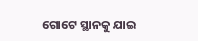ଗୋଟେ ସ୍ଥାନକୁ ଯାଇ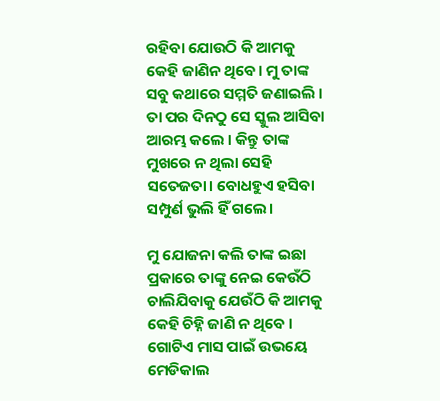ରହିବା ଯୋଉଠି କି ଆମକୁ କେହି ଜାଣିନ ଥିବେ। ମୁ ତାଙ୍କ ସବୁ କଥାରେ ସମ୍ମତି ଜଣାଇଲି । ତା ପର ଦିନଠୁ ସେ ସ୍କୁଲ ଆସିବା ଆରମ୍ଭ କଲେ । କିନ୍ତୁ ତାଙ୍କ ମୁଖରେ ନ ଥିଲା ସେହି ସତେଜତା। ବୋଧହୁଏ ହସିବା ସମ୍ପୁର୍ଣ ଭୁଲି ହିଁ ଗଲେ।

ମୁ ଯୋଜନା କଲି ତାଙ୍କ ଇଛା ପ୍ରକାରେ ତାଙ୍କୁ ନେଇ କେଉଁଠି ଚାଲିଯିବାକୁ ଯେଉଁଠି କି ଆମକୁ କେହି ଚିହ୍ନି ଜାଣି ନ ଥିବେ । ଗୋଟିଏ ମାସ ପାଇଁ ଉଭୟେ ମେଡିକାଲ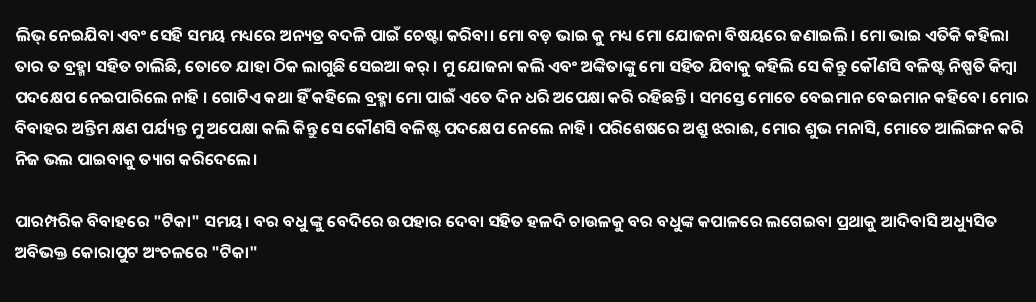ଲିଭ୍ ନେଇଯିବା ଏବଂ ସେହି ସମୟ ମଧ୍ୟରେ ଅନ୍ୟତ୍ର ବଦଳି ପାଇଁ ଚେଷ୍ଟା କରିବା। ମୋ ବଡ଼ ଭାଇ କୁ ମଧ୍ୟ ମୋ ଯୋଜନା ବିଷୟରେ ଜଣାଇଲି । ମୋ ଭାଇ ଏତିକି କହିଲା ତାର ତ ବ୍ରହ୍ମା ସହିତ ଚାଲିଛି, ତୋତେ ଯାହା ଠିକ ଲାଗୁଛି ସେଇଆ କର୍ । ମୁ ଯୋଜନା କଲି ଏବଂ ଅଙ୍କିତାଙ୍କୁ ମୋ ସହିତ ଯିବାକୁ କହିଲି ସେ କିନ୍ତୁ କୌଣସି ବଳିଷ୍ଟ ନିଷ୍ପତି କିମ୍ବା ପଦକ୍ଷେପ ନେଇପାରିଲେ ନାହି । ଗୋଟିଏ କଥା ହିଁ କହିଲେ ବ୍ରହ୍ମା ମୋ ପାଇଁ ଏତେ ଦିନ ଧରି ଅପେକ୍ଷା କରି ରହିଛନ୍ତି । ସମସ୍ତେ ମୋତେ ବେଇମାନ ବେଇମାନ କହିବେ। ମୋର ବିବାହର ଅନ୍ତିମ କ୍ଷଣ ପର୍ଯ୍ୟନ୍ତ ମୁ ଅପେକ୍ଷା କଲି କିନ୍ତୁ ସେ କୌଣସି ବଳିଷ୍ଟ ପଦକ୍ଷେପ ନେଲେ ନାହି । ପରିଶେଷରେ ଅଶ୍ରୁ ଝରାଈ, ମୋର ଶୁଭ ମନାସି, ମୋତେ ଆଲିଙ୍ଗନ କରି ନିଜ ଭଲ ପାଇବାକୁ ତ୍ୟାଗ କରିଦେଲେ।

ପାରମ୍ପରିକ ବିବାହରେ "ଟିକା" ସମୟ। ବର ବଧୁ ଙ୍କୁ ବେଦିରେ ଉପହାର ଦେବା ସହିତ ହଳଦି ଚାଉଳକୁ ବର ବଧୁଙ୍କ କପାଳରେ ଲଗେଇବା ପ୍ରଥାକୁ ଆଦିବାସି ଅଧ୍ୟୁସିତ ଅବିଭକ୍ତ କୋରାପୁଟ ଅଂଚଳରେ "ଟିକା"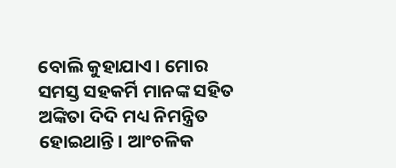ବୋଲି କୁହାଯାଏ। ମୋର ସମସ୍ତ ସହକର୍ମି ମାନଙ୍କ ସହିତ ଅଙ୍କିତା ଦିଦି ମଧ୍ୟ ନିମନ୍ତ୍ରିତ ହୋଇଥାନ୍ତି। ଆଂଚଳିକ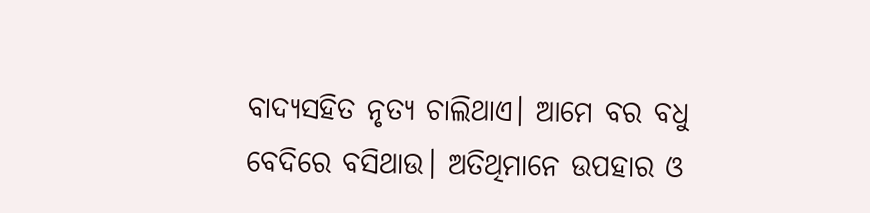ବାଦ୍ୟସହିତ ନୃତ୍ୟ ଚାଲିଥାଏ। ଆମେ ବର ବଧୁ ବେଦିରେ ବସିଥାଉ। ଅତିଥିମାନେ ଉପହାର ଓ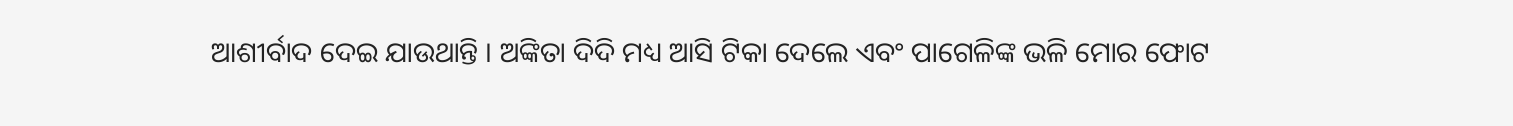ଆଶୀର୍ବାଦ ଦେଇ ଯାଉଥାନ୍ତି । ଅଙ୍କିତା ଦିଦି ମଧ୍ୟ ଆସି ଟିକା ଦେଲେ ଏବଂ ପାଗେଳିଙ୍କ ଭଳି ମୋର ଫୋଟ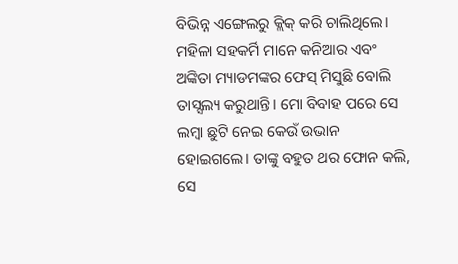ବିଭିନ୍ନ ଏଙ୍ଗେଲରୁ କ୍ଲିକ୍ କରି ଚାଲିଥିଲେ। ମହିଳା ସହକର୍ମି ମାନେ କନିଆର ଏବଂ ଅଙ୍କିତା ମ୍ୟାଡମଙ୍କର ଫେସ୍ ମିସୁଛି ବୋଲି ତାସ୍ସଲ୍ୟ କରୁଥାନ୍ତି। ମୋ ବିବାହ ପରେ ସେ ଲମ୍ବା ଛୁଟି ନେଇ କେଉଁ ଉଭାନ ହୋଇଗଲେ। ତାଙ୍କୁ ବହୁତ ଥର ଫୋନ କଲି, ସେ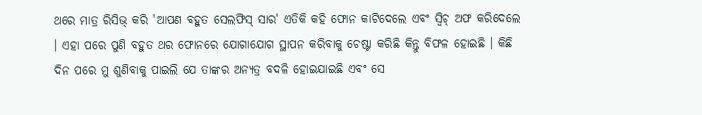ଥରେ ମାତ୍ର ରିସିଭ୍ କରି 'ଆପଣ ବହୁତ ସେଲଫିସ୍ ସାର' ଏତିକି କହି ଫୋନ କାଟିଦେଲେ ଏବଂ ସ୍ୱିଚ୍ ଅଫ କରିଦେଲେ । ଏହା ପରେ ପୁଣି ବହୁତ ଥର ଫୋନରେ ଯୋଗାଯୋଗ ସ୍ଥାପନ କରିବାକୁ ଚେଷ୍ଟା କରିଛି କିନ୍ତୁ ବିଫଳ ହୋଇଛି । କିଛି ଦିନ ପରେ ମୁ ଶୁଣିବାକୁ ପାଇଲି ଯେ ତାଙ୍କର ଅନ୍ୟତ୍ର ବଦଳି ହୋଇଯାଇଛି ଏବଂ ସେ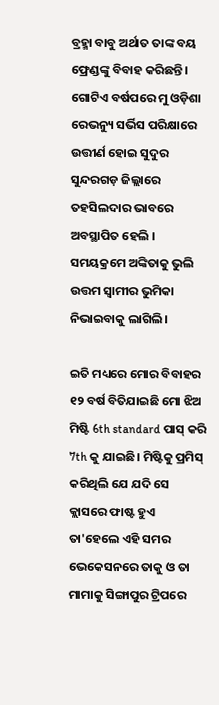ବ୍ରହ୍ମା ବାବୁ ଅର୍ଥାତ ତାଙ୍କ ବୟ ଫ୍ରେଣ୍ଡଙ୍କୁ ବିବାହ କରିଛନ୍ତି। ଗୋଟିଏ ବର୍ଷପରେ ମୁ ଓଡ଼ିଶା ରେଭନ୍ୟୁ ସର୍ଭିସ ପରିକ୍ଷାରେ ଉତ୍ତୀର୍ଣ ହୋଇ ସୁଦୁର ସୁନ୍ଦରଗଡ଼ ଜିଲ୍ଲାରେ ତହସିଲଦାର ଭାବରେ ଅବସ୍ଥାପିତ ହେଲି । ସମୟକ୍ରମେ ଅଙ୍କିତାକୁ ଭୁଲି ଉତ୍ତମ ସ୍ୱାମୀର ଭୁମିକା ନିଭାଇବାକୁ ଲାଗିଲି।

ଇତି ମଧ୍ୟରେ ମୋର ବିବାହର ୧୨ ବର୍ଷ ବିତିଯାଇଛି ମୋ ଝିଅ ମିଷ୍ଟି 6th standard ପାସ୍ କରି 7th କୁ ଯାଇଛି। ମିଷ୍ଟିକୁ ପ୍ରମିସ୍ କରିଥିଲି ଯେ ଯଦି ସେ କ୍ଲାସରେ ଫାଷ୍ଟ ହୁଏ ତା'ହେଲେ ଏହି ସମର ଭେକେସନରେ ତାକୁ ଓ ତା ମାମାକୁ ସିଙ୍ଗାପୁର ଟ୍ରିପରେ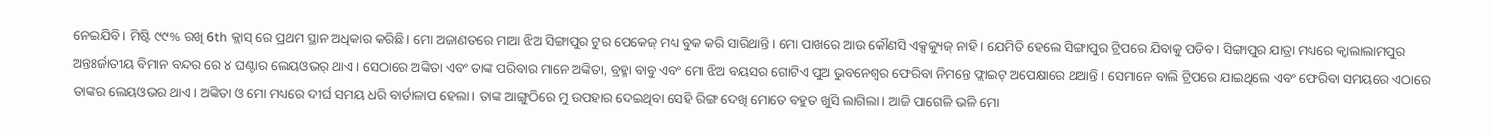ନେଇଯିବି। ମିଷ୍ଟି ୯୯% ରଖି 6th କ୍ଲାସ୍ ରେ ପ୍ରଥମ ସ୍ଥାନ ଅଧିକାର କରିଛି। ମୋ ଅଜାଣତରେ ମାଆ ଝିଅ ସିଙ୍ଗାପୁର ଟୁର ପେକେଜ୍ ମଧ୍ୟ ବୁକ କରି ସାରିଥାନ୍ତି। ମୋ ପାଖରେ ଆଉ କୌଣସି ଏକ୍ସକ୍ୟୁଜ୍ ନାହି। ଯେମିତି ହେଲେ ସିଙ୍ଗାପୁର ଟ୍ରିପରେ ଯିବାକୁ ପଡିବ। ସିଙ୍ଗାପୁର ଯାତ୍ରା ମଧ୍ୟରେ କ୍ୱାଲାଲାମପୁର ଅନ୍ତଃର୍ଜାତୀୟ ବିମାନ ବନ୍ଦର ରେ ୪ ଘଣ୍ଟାର ଲେୟଓଭର୍ ଥାଏ। ସେଠାରେ ଅଙ୍କିତା ଏବଂ ତାଙ୍କ ପରିବାର ମାନେ ଅଙ୍କିତା, ବ୍ରହ୍ମା ବାବୁ ଏବଂ ମୋ ଝିଅ ବୟସର ଗୋଟିଏ ପୁଅ ଭୁବନେଶ୍ୱର ଫେରିବା ନିମନ୍ତେ ଫ୍ଲାଇଟ୍ ଅପେକ୍ଷାରେ ଥଆନ୍ତି । ସେମାନେ ବାଲି ଟ୍ରିପରେ ଯାଇଥିଲେ ଏବଂ ଫେରିବା ସମୟରେ ଏଠାରେ ତାଙ୍କର ଲେୟଓଭର ଥାଏ। ଅଙ୍କିତା ଓ ମୋ ମଧ୍ୟରେ ଦୀର୍ଘ ସମୟ ଧରି ବାର୍ତାଳାପ ହେଲା। ତାଙ୍କ ଆଙ୍ଗୁଠିରେ ମୁ ଉପହାର ଦେଇଥିବା ସେହି ରିଙ୍ଗ ଦେଖି ମୋତେ ବହୁତ ଖୁସି ଲାଗିଲା। ଆଜି ପାଗେଳି ଭଳି ମୋ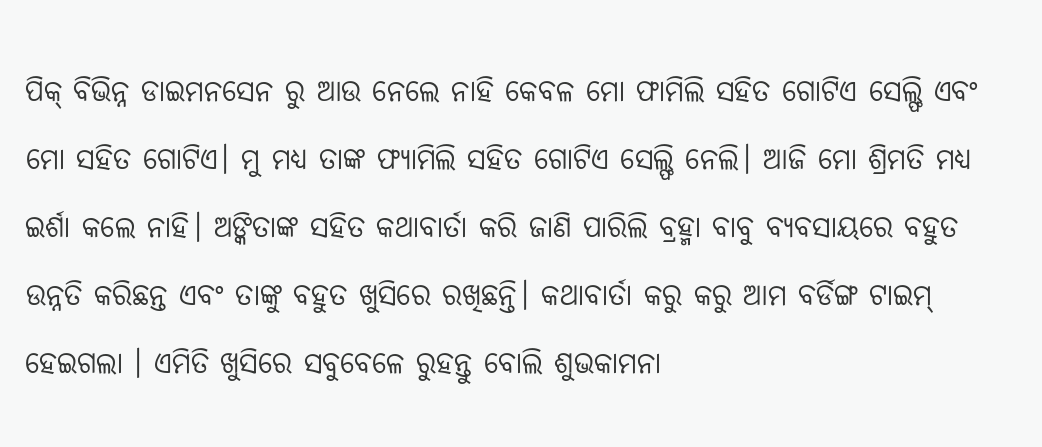ପିକ୍ ବିଭିନ୍ନ ଡାଇମନସେନ ରୁ ଆଉ ନେଲେ ନାହି କେବଳ ମୋ ଫାମିଲି ସହିତ ଗୋଟିଏ ସେଲ୍ଫି ଏବଂ ମୋ ସହିତ ଗୋଟିଏ। ମୁ ମଧ୍ୟ ତାଙ୍କ ଫ୍ୟାମିଲି ସହିତ ଗୋଟିଏ ସେଲ୍ଫି ନେଲି। ଆଜି ମୋ ଶ୍ରିମତି ମଧ୍ୟ ଇର୍ଶା କଲେ ନାହି। ଅଙ୍କିତାଙ୍କ ସହିତ କଥାବାର୍ତା କରି ଜାଣି ପାରିଲି ବ୍ରହ୍ମା ବାବୁ ବ୍ୟବସାୟରେ ବହୁତ ଉନ୍ନତି କରିଛନ୍ତ ଏବଂ ତାଙ୍କୁ ବହୁତ ଖୁସିରେ ରଖିଛନ୍ତି। କଥାବାର୍ତା କରୁ କରୁ ଆମ ବର୍ଡିଙ୍ଗ ଟାଇମ୍ ହେଇଗଲା । ଏମିତି ଖୁସିରେ ସବୁବେଳେ ରୁହନ୍ତୁ ବୋଲି ଶୁଭକାମନା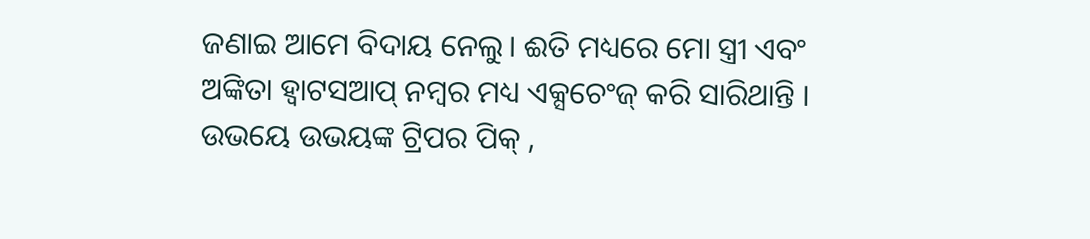ଜଣାଇ ଆମେ ବିଦାୟ ନେଲୁ। ଈତି ମଧ୍ୟରେ ମୋ ସ୍ତ୍ରୀ ଏବଂ ଅଙ୍କିତା ହ୍ୱାଟସଆପ୍ ନମ୍ବର ମଧ୍ୟ ଏକ୍ସଚେଂଜ୍ କରି ସାରିଥାନ୍ତି । ଉଭୟେ ଉଭୟଙ୍କ ଟ୍ରିପର ପିକ୍ ,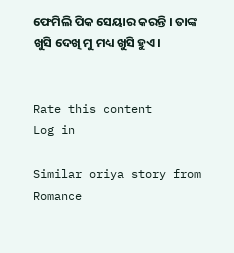ଫେମିଲି ପିକ ସେୟାର କରନ୍ତି । ତାଙ୍କ ଖୁସି ଦେଖି ମୁ ମଧ୍ୟ ଖୁସି ହୁଏ।


Rate this content
Log in

Similar oriya story from Romance